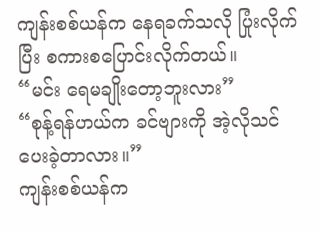ကျန်းစစ်ယန်က နေရခက်သလို ပြုံးလိုက်ပြီး စကားစပြောင်းလိုက်တယ်။
“မင်း ရေမချိုးတော့ဘူးလား”
“စုန့်ရန်ဟယ်က ခင်ဗျားကို အဲ့လိုသင်ပေးခဲ့တာလား။”
ကျန်းစစ်ယန်က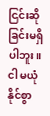ငြင်းဆိုခြင်းမရှိပါဘူး။
ငါ မယုံနိုင်စွာ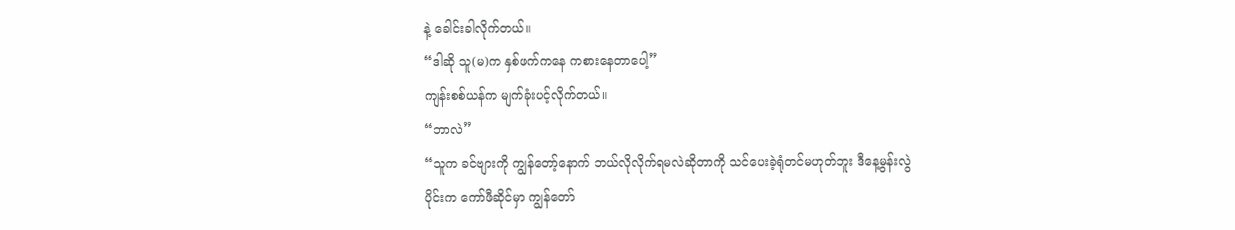နဲ့ ခေါင်းခါလိုက်တယ်။
“ဒါဆို သူ(မ)က နှစ်ဖက်ကနေ ကစားနေတာပေါ့”
ကျန်းစစ်ယန်က မျက်ခုံးပင့်လိုက်တယ်။
“ဘာလဲ”
“သူက ခင်ဗျားကို ကျွန်တော့်နောက် ဘယ်လိုလိုက်ရမလဲဆိုတာကို သင်ပေးခဲ့ရုံတင်မဟုတ်ဘူး ဒီနေ့မွန်းလွဲပိုင်းက ကော်ဖီဆိုင်မှာ ကျွန်တော်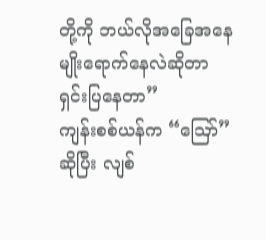တို့ကို ဘယ်လိုအခြေအနေမျိုးရောက်နေလဲဆိုတာ ရှင်းပြနေတာ”
ကျန်းစစ်ယန်က “ဪ” ဆိုပြီး လျစ်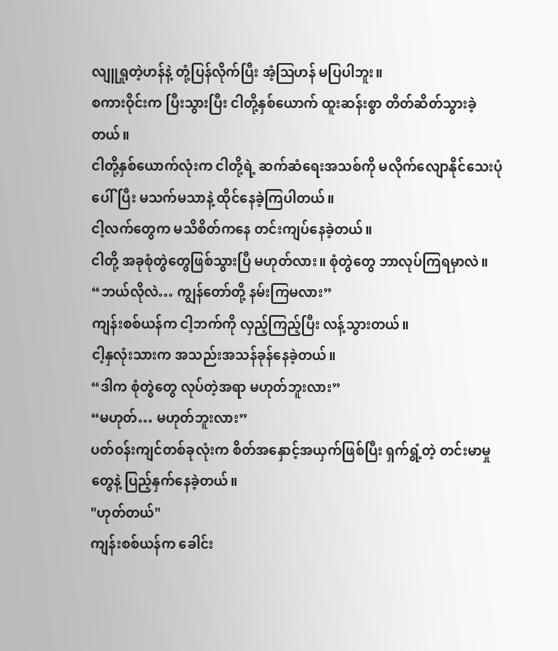လျူရှုတဲ့ဟန်နဲ့ တုံ့ပြန်လိုက်ပြီး အံ့ဩဟန် မပြပါဘူး။
စကားဝိုင်းက ပြီးသွားပြီး ငါတို့နှစ်ယောက် ထူးဆန်းစွာ တိတ်ဆိတ်သွားခဲ့တယ်။
ငါတို့နှစ်ယောက်လုံးက ငါတို့ရဲ့ ဆက်ဆံရေးအသစ်ကို မလိုက်လျောနိုင်သေးပုံပေါ်ပြီး မသက်မသာနဲ့ ထိုင်နေခဲ့ကြပါတယ်။
ငါ့လက်တွေက မသိစိတ်ကနေ တင်းကျပ်နေခဲ့တယ်။
ငါတို့ အခုစုံတွဲတွေဖြစ်သွားပြီ မဟုတ်လား။ စုံတွဲတွေ ဘာလုပ်ကြရမှာလဲ။
“ဘယ်လိုလဲ… ကျွန်တော်တို့ နမ်းကြမလား”
ကျန်းစစ်ယန်က ငါ့ဘက်ကို လှည့်ကြည့်ပြီး လန့်သွားတယ်။
ငါ့နှလုံးသားက အသည်းအသန်ခုန်နေခဲ့တယ်။
“ဒါက စုံတွဲတွေ လုပ်တဲ့အရာ မဟုတ်ဘူးလား”
“မဟုတ်… မဟုတ်ဘူးလား”
ပတ်ဝန်းကျင်တစ်ခုလုံးက စိတ်အနှောင့်အယှက်ဖြစ်ပြီး ရှက်ရွံ့တဲ့ တင်းမာမှုတွေနဲ့ ပြည့်နှက်နေခဲ့တယ်။
"ဟုတ်တယ်"
ကျန်းစစ်ယန်က ခေါင်း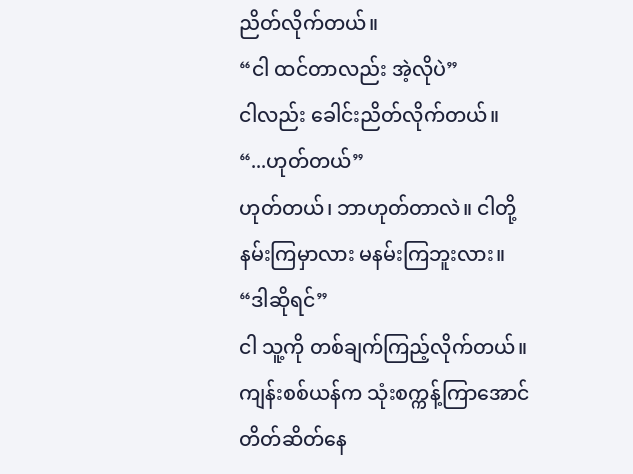ညိတ်လိုက်တယ်။
“ငါ ထင်တာလည်း အဲ့လိုပဲ”
ငါလည်း ခေါင်းညိတ်လိုက်တယ်။
“...ဟုတ်တယ်”
ဟုတ်တယ်၊ ဘာဟုတ်တာလဲ။ ငါတို့ နမ်းကြမှာလား မနမ်းကြဘူးလား။
“ဒါဆိုရင်”
ငါ သူ့ကို တစ်ချက်ကြည့်လိုက်တယ်။
ကျန်းစစ်ယန်က သုံးစက္ကန့်ကြာအောင် တိတ်ဆိတ်နေ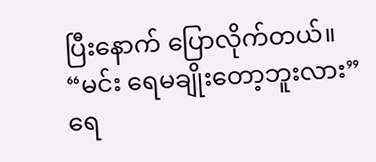ပြီးနောက် ပြောလိုက်တယ်။
“မင်း ရေမချိုးတော့ဘူးလား”
ရေ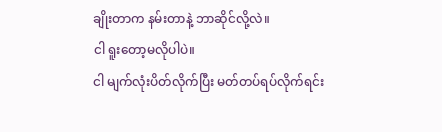ချိုးတာက နမ်းတာနဲ့ ဘာဆိုင်လို့လဲ။
ငါ ရူးတော့မလိုပါပဲ။
ငါ မျက်လုံးပိတ်လိုက်ပြီး မတ်တပ်ရပ်လိုက်ရင်း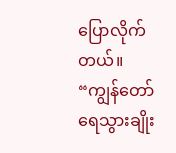ပြောလိုက်တယ်။
“ကျွန်တော် ရေသွားချိုး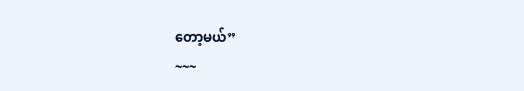တော့မယ်”
~~~